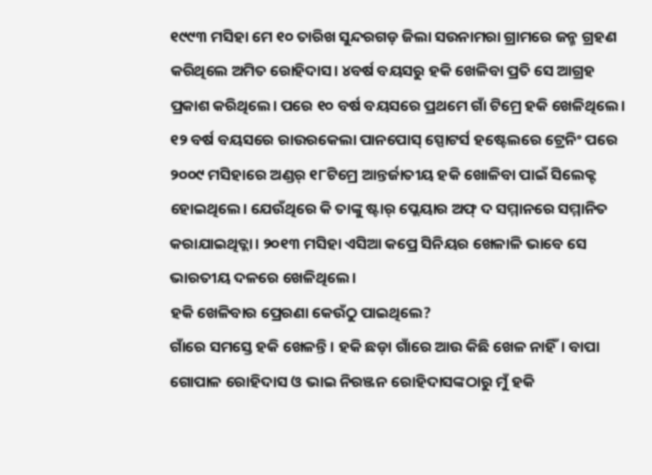୧୯୯୩ ମସିହା ମେ ୧୦ ତାରିଖ ସୁନ୍ଦରଗଡ଼ ଜିଲା ସଉନାମରା ଗ୍ରାମରେ ଜନ୍ମ ଗ୍ରହଣ କରିଥିଲେ ଅମିତ ରୋହିଦାସ। ୪ବର୍ଷ ବୟସରୁ ହକି ଖେଳିବା ପ୍ରତି ସେ ଆଗ୍ରହ ପ୍ରକାଶ କରିଥିଲେ। ପରେ ୧୦ ବର୍ଷ ବୟସରେ ପ୍ରଥମେ ଗାଁ ଟିମ୍ରେ ହକି ଖେଳିଥିଲେ। ୧୨ ବର୍ଷ ବୟସରେ ରାଉରକେଲା ପାନପୋସ୍ ସ୍ପୋଟର୍ସ ହଷ୍ଟେଲରେ ଟ୍ରେନିଂ ପରେ ୨୦୦୯ ମସିହାରେ ଅଣ୍ଡର୍ ୧୮ଟିମ୍ରେ ଆନ୍ତର୍ଜାତୀୟ ହକି ଖୋଳିବା ପାଇଁ ସିଲେକ୍ଟ ହୋଇଥିଲେ। ଯେଉଁଥିରେ କି ତାଙ୍କୁ ଷ୍ଟାର୍ ପ୍ଲେୟାର ଅଫ୍ ଦ ସମ୍ମାନରେ ସମ୍ମାନିତ କରାଯାଇଥିତ୍ଲା। ୨୦୧୩ ମସିହା ଏସିଆ କପ୍ରେ ସିନିୟର ଖେଳାଳି ଭାବେ ସେ ଭାରତୀୟ ଦଳରେ ଖେଳିଥିଲେ।
ହକି ଖେଳିବାର ପ୍ରେରଣା କେଉଁଠୁ ପାଇଥିଲେ?
ଗାଁରେ ସମସ୍ତେ ହକି ଖେଳନ୍ତି। ହକି ଛଡ଼ା ଗାଁରେ ଆଉ କିଛି ଖେଳ ନାହିଁ। ବାପା ଗୋପାଳ ରୋହିଦାସ ଓ ଭାଇ ନିରଞ୍ଜନ ରୋହିଦାସଙ୍କଠାରୁ ମୁଁ ହକି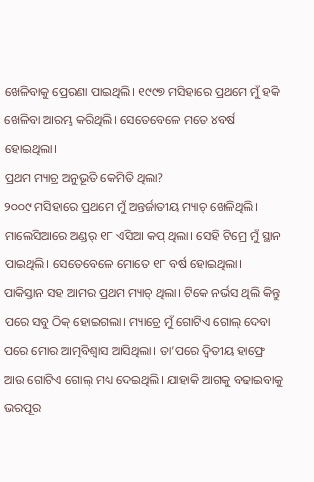ଖେଳିବାକୁ ପ୍ରେରଣା ପାଇଥିଲି। ୧୯୯୭ ମସିହାରେ ପ୍ରଥମେ ମୁଁ ହକି ଖେଳିବା ଆରମ୍ଭ କରିଥିଲି। ସେତେବେଳେ ମତେ ୪ବର୍ଷ ହୋଇଥିଲା।
ପ୍ରଥମ ମ୍ୟାଚ୍ର ଅନୁଭୂତି କେମିତି ଥିଲା?
୨୦୦୯ ମସିହାରେ ପ୍ରଥମେ ମୁଁ ଅନ୍ତର୍ଜାତୀୟ ମ୍ୟାଚ୍ ଖେଳିଥିଲି। ମାଲେସିଆରେ ଅଣ୍ଡର୍ ୧୮ ଏସିଆ କପ୍ ଥିଲା। ସେହି ଟିମ୍ରେ ମୁଁ ସ୍ଥାନ ପାଇଥିଲି। ସେତେବେଳେ ମୋତେ ୧୮ ବର୍ଷ ହୋଇଥିଲା। ପାକିସ୍ତାନ ସହ ଆମର ପ୍ରଥମ ମ୍ୟାଚ୍ ଥିଲା। ଟିକେ ନର୍ଭସ ଥିଲି କିନ୍ତୁ ପରେ ସବୁ ଠିକ୍ ହୋଇଗଲା। ମ୍ୟାଚ୍ରେ ମୁଁ ଗୋଟିଏ ଗୋଲ୍ ଦେବା ପରେ ମୋର ଆତ୍ମବିଶ୍ୱାସ ଆସିଥିଲା। ତା’ପରେ ଦ୍ୱିତୀୟ ହାଫ୍ରେ ଆଉ ଗୋଟିଏ ଗୋଲ୍ ମଧ୍ୟ ଦେଇଥିଲି। ଯାହାକି ଆଗକୁ ବଢାଇବାକୁ ଭରପୂର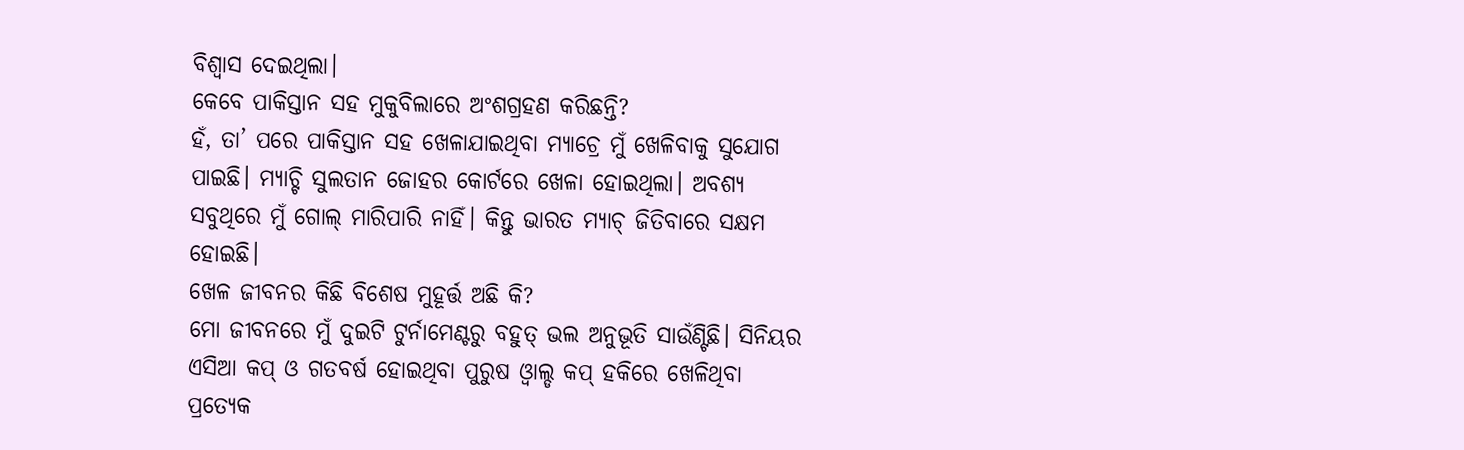ବିଶ୍ୱାସ ଦେଇଥିଲା।
କେବେ ପାକିସ୍ତାନ ସହ ମୁକୁବିଲାରେ ଅଂଶଗ୍ରହଣ କରିଛନ୍ତି?
ହଁ, ତା’ ପରେ ପାକିସ୍ତାନ ସହ ଖେଳାଯାଇଥିବା ମ୍ୟାଚ୍ରେ ମୁଁ ଖେଳିବାକୁ ସୁଯୋଗ ପାଇଛି। ମ୍ୟାଚ୍ଟି ସୁଲତାନ ଜୋହର କୋର୍ଟରେ ଖେଳା ହୋଇଥିଲା। ଅବଶ୍ୟ ସବୁଥିରେ ମୁଁ ଗୋଲ୍ ମାରିପାରି ନାହିଁ। କିନ୍ତୁ ଭାରତ ମ୍ୟାଚ୍ ଜିତିବାରେ ସକ୍ଷମ ହୋଇଛି।
ଖେଳ ଜୀବନର କିଛି ବିଶେଷ ମୁହୂର୍ତ୍ତ ଅଛି କି?
ମୋ ଜୀବନରେ ମୁଁ ଦୁଇଟି ଟୁର୍ନାମେଣ୍ଟରୁ ବହୁତ୍ ଭଲ ଅନୁଭୂତି ସାଉଁଣ୍ଟିଛି। ସିନିୟର ଏସିଆ କପ୍ ଓ ଗତବର୍ଷ ହୋଇଥିବା ପୁରୁଷ ଓ୍ବାଲ୍ଡ କପ୍ ହକିରେ ଖେଳିଥିବା ପ୍ରତ୍ୟେକ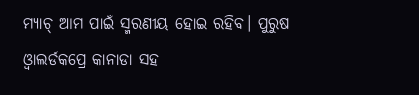ମ୍ୟାଚ୍ ଆମ ପାଇଁ ସ୍ମରଣୀୟ ହୋଇ ରହିବ। ପୁରୁଷ ଓ୍ବାଲର୍ଡକପ୍ରେ କାନାଡା ସହ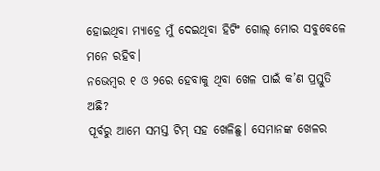ହୋଇଥିବା ମ୍ୟାଚ୍ରେ ମୁଁ ଦେଇଥିବା ହିଟିଂ ଗୋଲ୍ ମୋର ସବୁବେଳେ ମନେ ରହିବ।
ନଭେମ୍ବର ୧ ଓ ୨ରେ ହେବାକୁ ଥିବା ଖେଳ ପାଇଁ କ’ଣ ପ୍ରସ୍ତୁତି ଅଛି?
ପୂର୍ବରୁ ଆମେ ସମସ୍ତ ଟିମ୍ ସହ ଖେଳିଛୁ। ସେମାନଙ୍କ ଖେଳର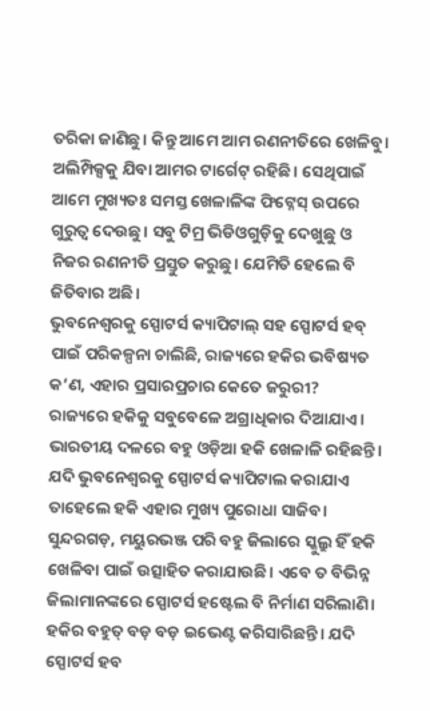ତରିକା ଜାଣିଛୁ। କିନ୍ତୁ ଆମେ ଆମ ରଣନୀତିରେ ଖେଳିବୁ। ଅଲିମ୍ପିକ୍ସକୁ ଯିବା ଆମର ଟାର୍ଗେଟ୍ ରହିଛି। ସେଥିପାଇଁ ଆମେ ମୁଖ୍ୟତଃ ସମସ୍ତ ଖେଳାଳିଙ୍କ ଫିଟ୍ନେସ୍ ଉପରେ ଗୁରୁତ୍ୱ ଦେଉଛୁ। ସବୁ ଟିମ୍ର ଭିଡିଓଗୁଡ଼ିକୁ ଦେଖୁଛୁ ଓ ନିଜର ରଣନୀତି ପ୍ରସ୍ତୁତ କରୁଛୁ। ଯେମିତି ହେଲେ ବି ଜିତିବାର ଅଛି।
ଭୁବନେଶ୍ୱରକୁ ସ୍ପୋଟର୍ସ କ୍ୟାପିଟାଲ୍ ସହ ସ୍ପୋଟର୍ସ ହବ୍ ପାଇଁ ପରିକଳ୍ପନା ଚାଲିଛି, ରାଜ୍ୟରେ ହକିର ଭବିଷ୍ୟତ କ’ଣ, ଏହାର ପ୍ରସାରପ୍ରଚାର କେତେ ଜରୁରୀ?
ରାଜ୍ୟରେ ହକିକୁ ସବୁବେଳେ ଅଗ୍ରାଧିକାର ଦିଆଯାଏ। ଭାରତୀୟ ଦଳରେ ବହୁ ଓଡ଼ିଆ ହକି ଖେଳାଳି ରହିଛନ୍ତି। ଯଦି ଭୁବନେଶ୍ୱରକୁ ସ୍ପୋଟର୍ସ କ୍ୟାପିଟାଲ କରାଯାଏ ତାହେଲେ ହକି ଏହାର ମୁଖ୍ୟ ପୁରୋଧା ସାଜିବ। ସୁନ୍ଦରଗଡ଼, ମୟୁରଭଞ୍ଜ ପରି ବହୁ ଜିଲାରେ ସ୍କୁଲ୍ରୁ ହିଁ ହକି ଖେଳିବା ପାଇଁ ଉତ୍ସାହିତ କରାଯାଉଛି। ଏବେ ତ ବିଭିନ୍ନ ଜିଲାମାନଙ୍କରେ ସ୍ପୋଟର୍ସ ହଷ୍ଟେଲ ବି ନିର୍ମାଣ ସରିଲାଣି। ହକିର ବହୁତ୍ ବଡ଼ ବଡ଼ ଇଭେଣ୍ଟ କରିସାରିଛନ୍ତି। ଯଦି ସ୍ପୋଟର୍ସ ହବ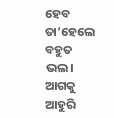ହେବ ତା’ହେଲେ ବହୁତ ଭଲ। ଆଗକୁ ଆହୁରି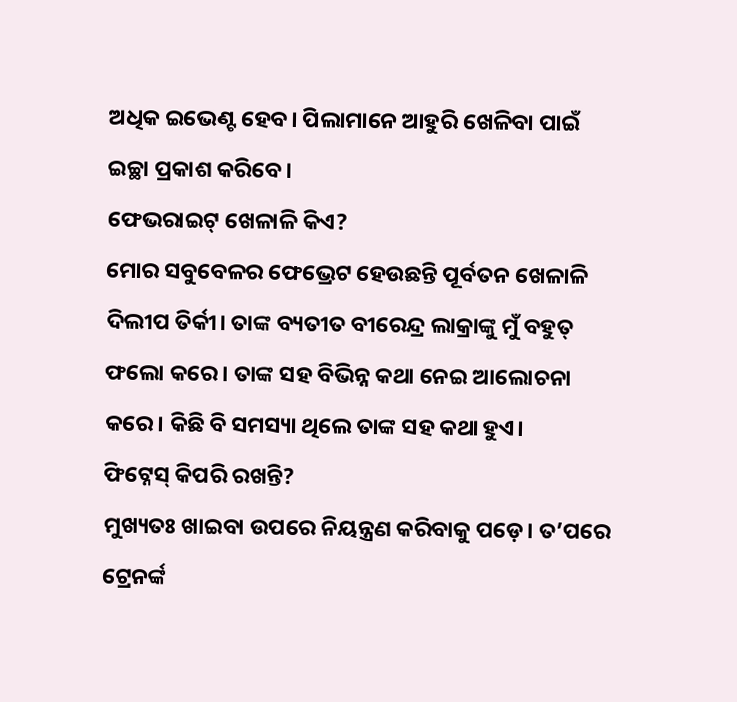ଅଧିକ ଇଭେଣ୍ଟ ହେବ। ପିଲାମାନେ ଆହୁରି ଖେଳିବା ପାଇଁ ଇଚ୍ଛା ପ୍ରକାଶ କରିବେ।
ଫେଭରାଇଟ୍ ଖେଳାଳି କିଏ?
ମୋର ସବୁବେଳର ଫେଭ୍ରେଟ ହେଉଛନ୍ତି ପୂର୍ବତନ ଖେଳାଳି ଦିଲୀପ ତିର୍କୀ। ତାଙ୍କ ବ୍ୟତୀତ ବୀରେନ୍ଦ୍ର ଲାକ୍ରାଙ୍କୁ ମୁଁ ବହୁତ୍ ଫଲୋ କରେ। ତାଙ୍କ ସହ ବିଭିନ୍ନ କଥା ନେଇ ଆଲୋଚନା କରେ। କିଛି ବି ସମସ୍ୟା ଥିଲେ ତାଙ୍କ ସହ କଥା ହୁଏ।
ଫିଟ୍ନେସ୍ କିପରି ରଖନ୍ତି?
ମୁଖ୍ୟତଃ ଖାଇବା ଉପରେ ନିୟନ୍ତ୍ରଣ କରିବାକୁ ପଡ଼େ। ତ’ପରେ ଟ୍ରେନର୍ଙ୍କ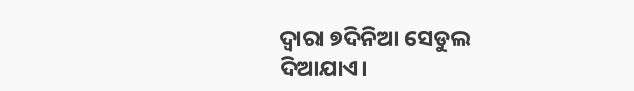ଦ୍ୱାରା ୭ଦିନିଆ ସେଡୁଲ ଦିଆଯାଏ।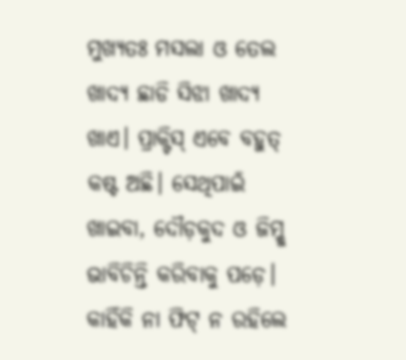ମୁଖ୍ୟତଃ ମସଲା ଓ ତେଲ ଖାଦ୍ୟ ଛାଡି ସିଝା ଖାଦ୍ୟ ଖାଏ। ପ୍ରାକ୍ଟିସ୍ ଏବେ ବହୁତ୍ କଷ୍ଟ ଅଛି। ସେଥିପାଇଁ ଖାଇବା, ଦୌଡ଼କୁଦ ଓ ଜିମ୍କୁ ଭାବିଚିନ୍ତି କରିବାକୁ ପଡ଼େ। କାହିଁକି ନା ଫିଟ୍ ନ ରହିଲେ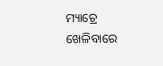ମ୍ୟାଚ୍ରେ ଖେଳିବାରେ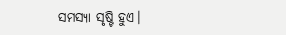ସମସ୍ୟା ସୃଷ୍ଟି ହୁଏ।